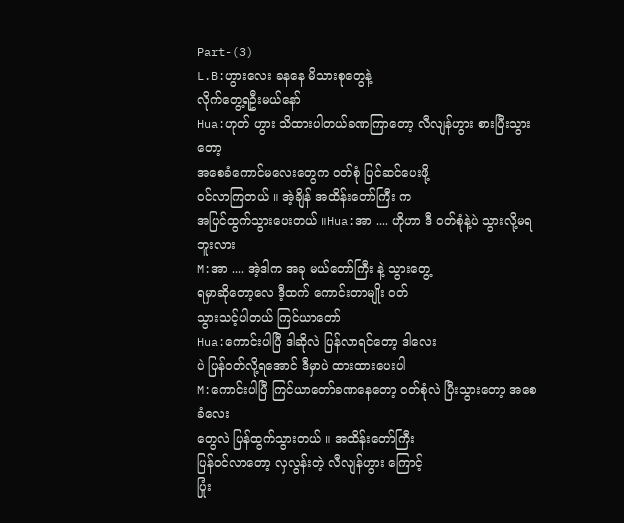Part-(3)
L.B:ဟွားလေး ခနနေ မိသားစုတွေနဲ့
လိုက်တွေ့ရဦးမယ်နော်
Hua:ဟုတ် ဟွား သိထားပါတယ်ခဏကြာတော့ လီလျန်ဟွား စားပြီးသွားတော့
အစေခံကောင်မလေးတွေက ဝတ်စုံ ပြင်ဆင်ပေးဖို့
ဝင်လာကြတယ် ။ အဲ့ချိန် အထိန်းတော်ကြီး က
အပြင်ထွက်သွားပေးတယ် ။Hua:အာ .... ဟိုဟာ ဒီ ဝတ်စုံနဲ့ပဲ သွားလို့မရဘူးလား
M:အာ .... အဲ့ဒါက အခု မယ်တော်ကြီး နဲ့ သွားတွေ့
ရမှာဆိုတော့လေ ဒီ့ထက် ကောင်းတာမျိုး ဝတ်
သွားသင့်ပါတယ် ကြင်ယာတော်
Hua:ကောင်းပါပြီ ဒါဆိုလဲ ပြန်လာရင်တော့ ဒါလေး
ပဲ ပြန်ဝတ်လို့ရအောင် ဒီမှာပဲ ထားထားပေးပါ
M:ကောင်းပါပြီ ကြင်ယာတော်ခဏနေတော့ ဝတ်စုံလဲ ပြီးသွားတော့ အစေခံလေး
တွေလဲ ပြန်ထွက်သွားတယ် ။ အထိန်းတော်ကြီး
ပြန်ဝင်လာတော့ လှလွန်းတဲ့ လီလျန်ဟွား ကြောင့်
ပြုံး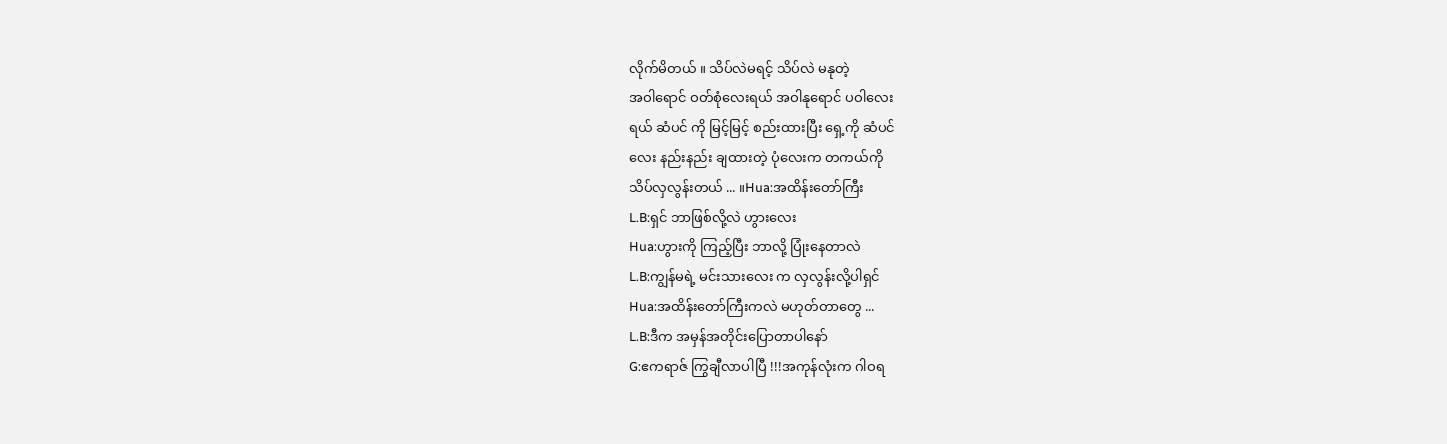လိုက်မိတယ် ။ သိပ်လဲမရင့် သိပ်လဲ မနုတဲ့
အဝါရောင် ဝတ်စုံလေးရယ် အဝါနုရောင် ပဝါလေး
ရယ် ဆံပင် ကို မြင့်မြင့် စည်းထားပြီး ရှေ့ကို ဆံပင်
လေး နည်းနည်း ချထားတဲ့ ပုံလေးက တကယ်ကို
သိပ်လှလွန်းတယ် ... ။Hua:အထိန်းတော်ကြီး
L.B:ရှင် ဘာဖြစ်လို့လဲ ဟွားလေး
Hua:ဟွားကို ကြည့်ပြီး ဘာလို့ ပြုံးနေတာလဲ
L.B:ကျွန်မရဲ့ မင်းသားလေး က လှလွန်းလို့ပါရှင်
Hua:အထိန်းတော်ကြီးကလဲ မဟုတ်တာတွေ ...
L.B:ဒီက အမှန်အတိုင်းပြောတာပါနော်
G:ဧကရာဇ် ကြွချီလာပါပြီ !!!အကုန်လုံးက ဂါဝရ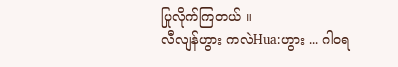ပြုလိုက်ကြတယ် ။
လီလျန်ဟွား ကလဲHua:ဟွား ... ဂါဝရ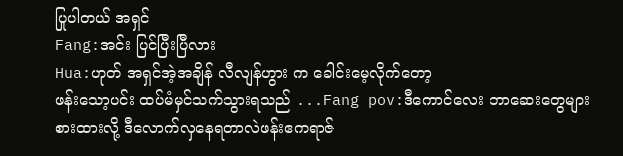ပြုပါတယ် အရှင်
Fang:အင်း ပြင်ပြီးပြီလား
Hua:ဟုတ် အရှင်အဲ့အချိန် လီလျန်ဟွား က ခေါင်းမေ့လိုက်တော့
ဖန်းသော့ပင်း ထပ်မံမှင်သက်သွားရသည် ...Fang pov:ဒီကောင်လေး ဘာဆေးတွေများ
စားထားလို့ ဒီလောက်လှနေရတာလဲဖန်းဧကရာဇ်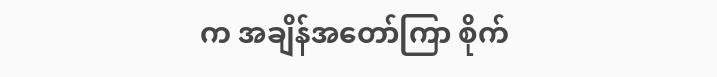က အချိန်အတော်ကြာ စိုက်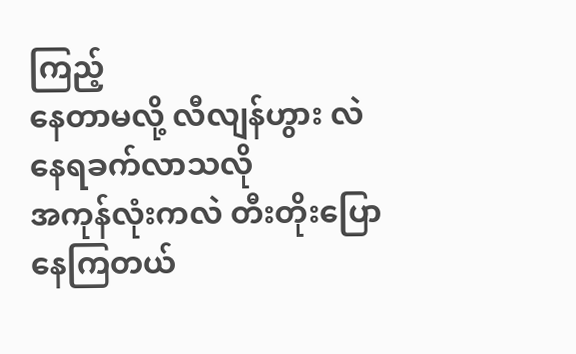ကြည့်
နေတာမလို့ လီလျန်ဟွား လဲ နေရခက်လာသလို
အကုန်လုံးကလဲ တီးတိုးပြောနေကြတယ်